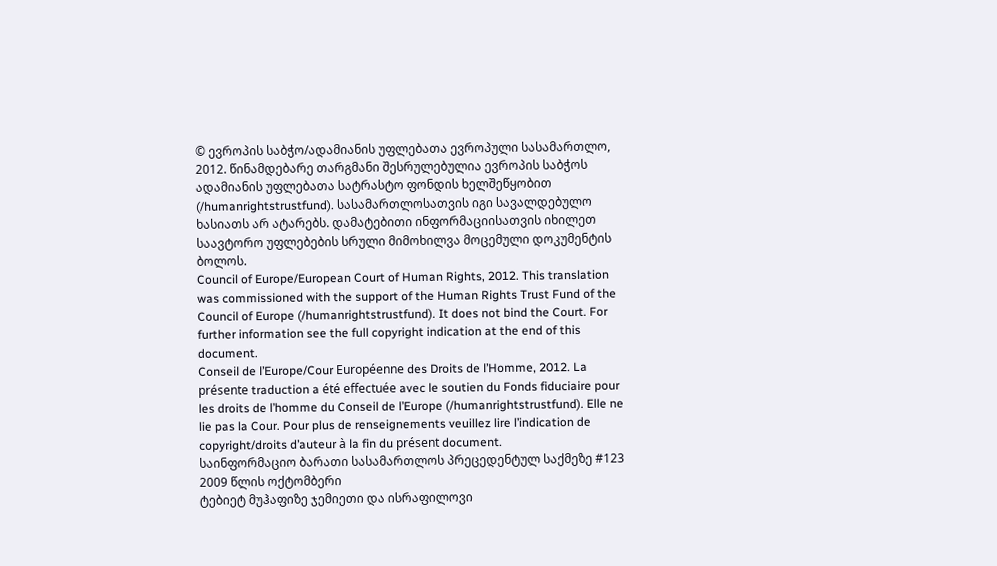© ევროპის საბჭო/ადამიანის უფლებათა ევროპული სასამართლო, 2012. წინამდებარე თარგმანი შესრულებულია ევროპის საბჭოს ადამიანის უფლებათა სატრასტო ფონდის ხელშეწყობით (/humanrightstrustfund). სასამართლოსათვის იგი სავალდებულო ხასიათს არ ატარებს. დამატებითი ინფორმაციისათვის იხილეთ საავტორო უფლებების სრული მიმოხილვა მოცემული დოკუმენტის ბოლოს.
Council of Europe/European Court of Human Rights, 2012. This translation was commissioned with the support of the Human Rights Trust Fund of the Council of Europe (/humanrightstrustfund). It does not bind the Court. For further information see the full copyright indication at the end of this document.
Conseil de l’Europe/Cour Européenne des Droits de l’Homme, 2012. La présente traduction a été effectuée avec le soutien du Fonds fiduciaire pour les droits de l’homme du Conseil de l’Europe (/humanrightstrustfund). Elle ne lie pas la Cour. Pour plus de renseignements veuillez lire l’indication de copyright/droits d’auteur à la fin du présent document.
საინფორმაციო ბარათი სასამართლოს პრეცედენტულ საქმეზე #123
2009 წლის ოქტომბერი
ტებიეტ მუჰაფიზე ჯემიეთი და ისრაფილოვი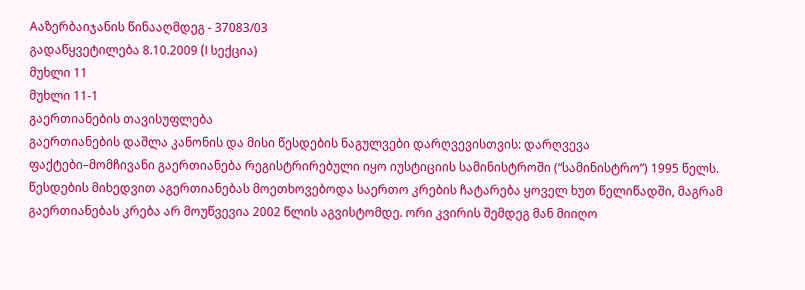Aაზერბაიჯანის წინააღმდეგ - 37083/03
გადაწყვეტილება 8.10.2009 (I სექცია)
მუხლი 11
მუხლი 11-1
გაერთიანების თავისუფლება
გაერთიანების დაშლა კანონის და მისი წესდების ნაგულვები დარღვევისთვის: დარღვევა
ფაქტები–მომჩივანი გაერთიანება რეგისტრირებული იყო იუსტიციის სამინისტროში (“სამინისტრო”) 1995 წელს. წესდების მიხედვით აგერთიანებას მოეთხოვებოდა საერთო კრების ჩატარება ყოველ ხუთ წელიწადში, მაგრამ გაერთიანებას კრება არ მოუწვევია 2002 წლის აგვისტომდე. ორი კვირის შემდეგ მან მიიღო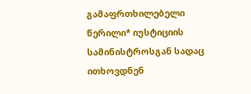გამაფრთხილებელი წერილი* იუსტიციის სამინისტროსგან სადაც ითხოვდნენ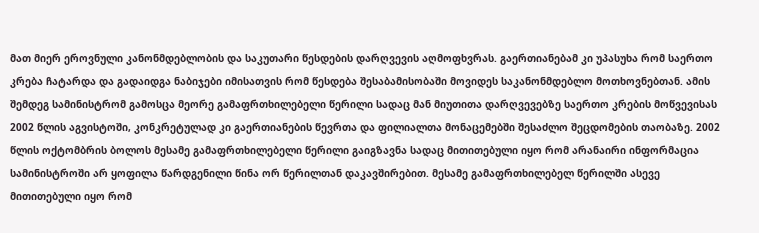მათ მიერ ეროვნული კანონმდებლობის და საკუთარი წესდების დარღვევის აღმოფხვრას. გაერთიანებამ კი უპასუხა რომ საერთო კრება ჩატარდა და გადაიდგა ნაბიჯები იმისათვის რომ წესდება შესაბამისობაში მოვიდეს საკანონმდებლო მოთხოვნებთან. ამის შემდეგ სამინისტრომ გამოსცა მეორე გამაფრთხილებელი წერილი სადაც მან მიუთითა დარღვევებზე საერთო კრების მოწვევისას 2002 წლის აგვისტოში, კონკრეტულად კი გაერთიანების წევრთა და ფილიალთა მონაცემებში შესაძლო შეცდომების თაობაზე. 2002 წლის ოქტომბრის ბოლოს მესამე გამაფრთხილებელი წერილი გაიგზავნა სადაც მითითებული იყო რომ არანაირი ინფორმაცია სამინისტროში არ ყოფილა წარდგენილი წინა ორ წერილთან დაკავშირებით. მესამე გამაფრთხილებელ წერილში ასევე მითითებული იყო რომ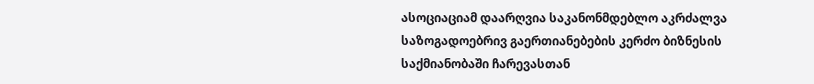ასოციაციამ დაარღვია საკანონმდებლო აკრძალვა საზოგადოებრივ გაერთიანებების კერძო ბიზნესის საქმიანობაში ჩარევასთან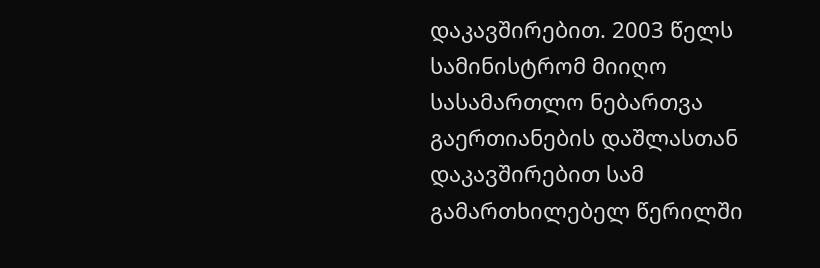დაკავშირებით. 2003 წელს სამინისტრომ მიიღო სასამართლო ნებართვა გაერთიანების დაშლასთან დაკავშირებით სამ გამართხილებელ წერილში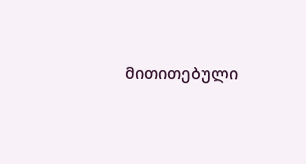მითითებული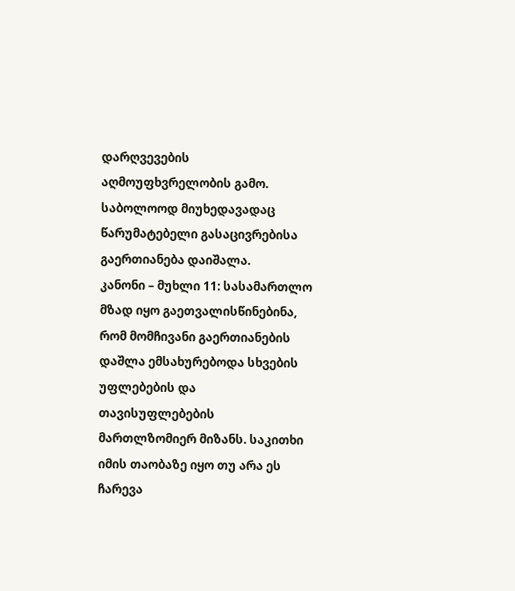დარღვევების აღმოუფხვრელობის გამო. საბოლოოდ მიუხედავადაც წარუმატებელი გასაცივრებისა გაერთიანება დაიშალა.
კანონი – მუხლი 11: სასამართლო მზად იყო გაეთვალისწინებინა, რომ მომჩივანი გაერთიანების დაშლა ემსახურებოდა სხვების უფლებების და თავისუფლებების მართლზომიერ მიზანს. საკითხი იმის თაობაზე იყო თუ არა ეს ჩარევა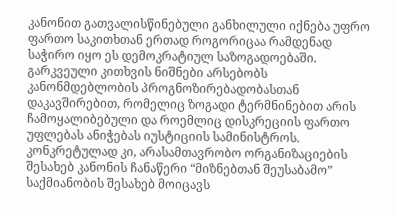კანონით გათვალისწინებული განხილული იქნება უფრო ფართო საკითხთან ერთად როგორიცაა რამდენად საჭირო იყო ეს დემოკრატიულ საზოგადოებაში. გარკვეული კითხვის ნიშნები არსებობს კანონმდებლობის პროგნოზირებადობასთან დაკავშირებით, რომელიც ზოგადი ტერმნინებით არის ჩამოყალიბებული და როემლიც დისკრეციის ფართო უფლებას ანიჭებას იუსტიციის სამინისტროს. კონკრეტულად კი, არასამთავრობო ორგანიზაციების შესახებ კანონის ჩანაწერი “მიზნებთან შეუსაბამო” საქმიანობის შესახებ მოიცავს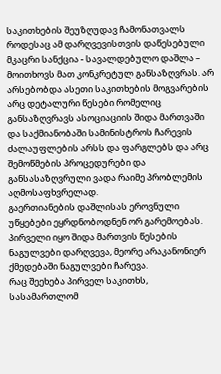საკითხების შეუზღუდავ ჩამონათვალს როდესაც ამ დარღვევისთვის დაწესებული მკაცრი სანქცია - სავალდებულო დაშლა – მოითხოვს მათ კონკრეტულ განსაზღვრას. არ არსებობდა ასეთი საკითხების მოგვარების არც დეტალური წესები რომელიც განსაზღვრავს ასოციაციის შიდა მართვაში და საქმიანობაში სამინისტროს ჩარევის ძალაუფლების არსს და ფარგლებს და არც შემოწმების პროცედურები და განსასაზღვრული ვადა რაიმე პრობლემის აღმოსაფხვრელად.
გაერთიანების დაშლისას ეროვნული უწყებები ეყრდნობოდნენ ორ გარემოებას. პირველი იყო შიდა მართვის წესების ნაგულვები დარღვევა, მეორე არაკანონიერ ქმედებაში ნაგულვები ჩარევა.
რაც შეეხება პირველ საკითხს, სასამართლომ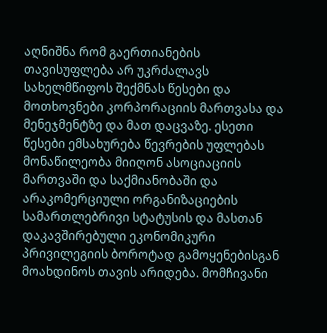აღნიშნა რომ გაერთიანების თავისუფლება არ უკრძალავს სახელმწიფოს შექმნას წესები და მოთხოვნები კორპორაციის მართვასა და მენეჯმენტზე და მათ დაცვაზე. ესეთი წესები ემსახურება წევრების უფლებას მონაწილეობა მიიღონ ასოციაციის მართვაში და საქმიანობაში და არაკომერციული ორგანიზაციების სამართლებრივი სტატუსის და მასთან დაკავშირებული ეკონომიკური პრივილეგიის ბოროტად გამოყენებისგან მოახდინოს თავის არიდება. მომჩივანი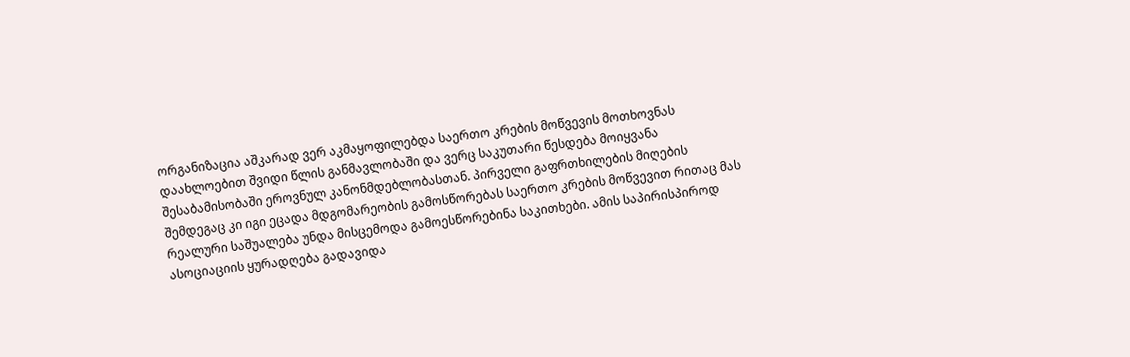ორგანიზაცია აშკარად ვერ აკმაყოფილებდა საერთო კრების მოწვევის მოთხოვნას დაახლოებით შვიდი წლის განმავლობაში და ვერც საკუთარი წესდება მოიყვანა შესაბამისობაში ეროვნულ კანონმდებლობასთან. პირველი გაფრთხილების მიღების შემდეგაც კი იგი ეცადა მდგომარეობის გამოსწორებას საერთო კრების მოწვევით რითაც მას რეალური საშუალება უნდა მისცემოდა გამოესწორებინა საკითხები. ამის საპირისპიროდ ასოციაციის ყურადღება გადავიდა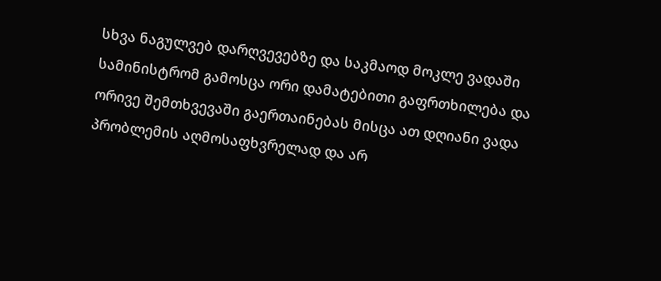სხვა ნაგულვებ დარღვევებზე და საკმაოდ მოკლე ვადაში სამინისტრომ გამოსცა ორი დამატებითი გაფრთხილება და ორივე შემთხვევაში გაერთაინებას მისცა ათ დღიანი ვადა პრობლემის აღმოსაფხვრელად და არ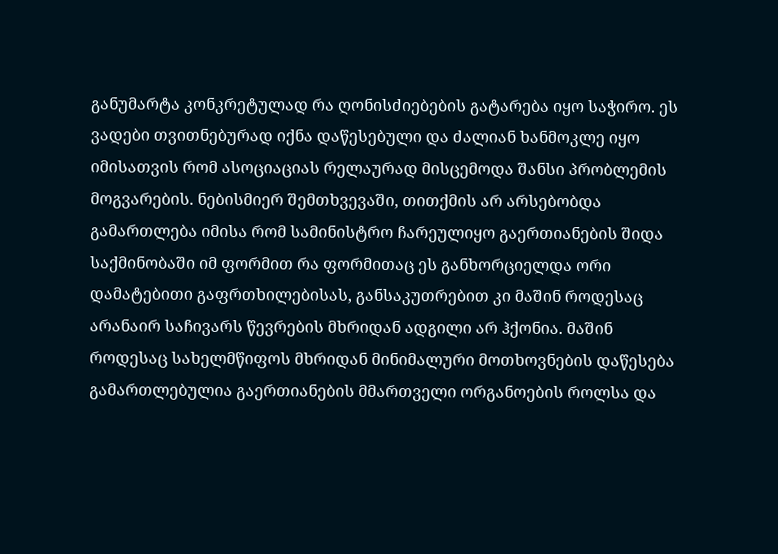განუმარტა კონკრეტულად რა ღონისძიებების გატარება იყო საჭირო. ეს ვადები თვითნებურად იქნა დაწესებული და ძალიან ხანმოკლე იყო იმისათვის რომ ასოციაციას რელაურად მისცემოდა შანსი პრობლემის მოგვარების. ნებისმიერ შემთხვევაში, თითქმის არ არსებობდა გამართლება იმისა რომ სამინისტრო ჩარეულიყო გაერთიანების შიდა საქმინობაში იმ ფორმით რა ფორმითაც ეს განხორციელდა ორი დამატებითი გაფრთხილებისას, განსაკუთრებით კი მაშინ როდესაც არანაირ საჩივარს წევრების მხრიდან ადგილი არ ჰქონია. მაშინ როდესაც სახელმწიფოს მხრიდან მინიმალური მოთხოვნების დაწესება გამართლებულია გაერთიანების მმართველი ორგანოების როლსა და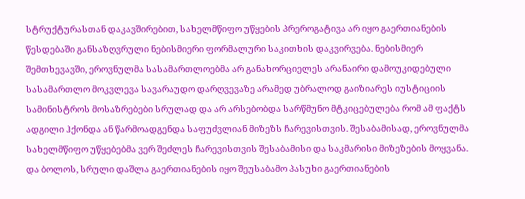სტრუქტურასთან დაკავშირებით, სახელმწიფო უწყების პრეროგატივა არ იყო გაერთიანების წესდებაში განსაზღვრული ნებისმიერი ფორმალური საკითხის დაკვირვება. ნებისმიერ შემთხევავში, ეროვნულმა სასამართლოებმა არ განახორციელეს არანაირი დამოუკიდებული სასამართლო მოკვლევა სავარაუდო დარღვევაზე არამედ უბრალოდ გაიზიარეს იუსტიციის სამინისტროს მოსაზრებები სრულად და არ არსებობდა სარწმუნო მტკიცებულება რომ ამ ფაქტს ადგილი ჰქონდა ან წარმოადგენდა საფუძვლიან მიზეზს ჩარევისთვის. შესაბამისად, ეროვნულმა სახელმწიფო უწყებებმა ვერ შეძლეს ჩარევისთვის შესაბამისი და საკმარისი მიზეზების მოყვანა. და ბოლოს, სრული დაშლა გაერთიანების იყო შეუსაბამო პასუხი გაერთიანების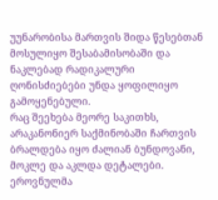უუნარობისა მართვის შიდა წესებთან მოსულიყო შესაბამისობაში და ნაკლებად რადიკალური ღონისძიებები უნდა ყოფილიყო გამოყენებული.
რაც შეეხება მეორე საკითხს, არაკანონიერ საქმინობაში ჩართვის ბრალდება იყო ძალიან ბუნდოვანი, მოკლე და აკლდა დეტალები. ეროვნულმა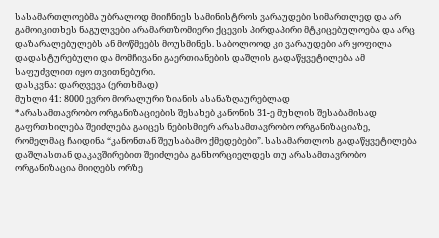სასამართლოებმა უბრალოდ მიიჩნიეს სამინისტროს ვარაუდები სიმართლედ და არ გამოიკითხეს ნაგულვები არამართზომიერი ქცევის პირდაპირი მტკიცებულოება და არც დაზარალებულებს ან მოწმეებს მოუსმინეს. საბოლოოდ კი ვარაუდები არ ყოფილა დადასტურებული და მომჩივანი გაერთიანების დაშლის გადაწყვეტილება ამ საფუძვლით იყო თვითნებური.
დასკვნა: დარღვევა (ერთხმად)
მუხლი 41: 8000 ევრო მორალური ზიანის ასანაზღაურებლად
*არასამთავრობო ორგანიზაციების შესახებ კანონის 31-ე მუხლის შესაბამისად გაფრთხილება შეიძლება გაიცეს ნებისმიერ არასამთავრობო ორგანიზაციაზე, რომელმაც ჩაიდინა “კანონთან შეუსაბამო ქმედებები”. სასამართლოს გადაწყვეტილება დაშლასთან დაკავშირებით შეიძლება განხორციელდეს თუ არასამთავრობო ორგანიზაცია მიიღებს ორზე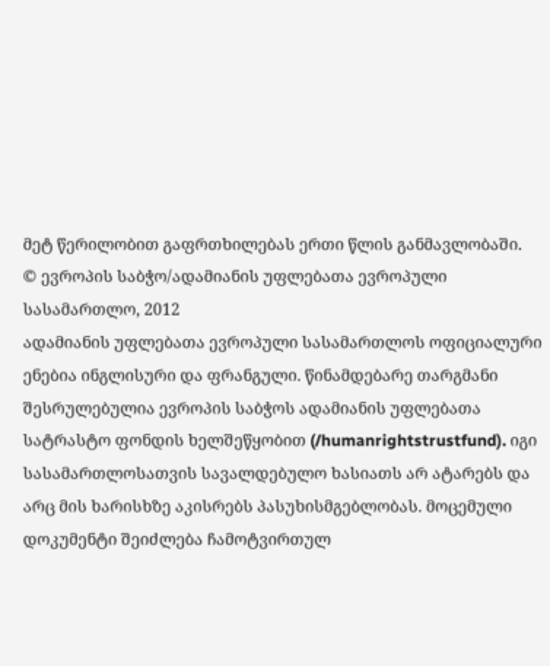მეტ წერილობით გაფრთხილებას ერთი წლის განმავლობაში.
© ევროპის საბჭო/ადამიანის უფლებათა ევროპული სასამართლო, 2012
ადამიანის უფლებათა ევროპული სასამართლოს ოფიციალური ენებია ინგლისური და ფრანგული. წინამდებარე თარგმანი შესრულებულია ევროპის საბჭოს ადამიანის უფლებათა სატრასტო ფონდის ხელშეწყობით (/humanrightstrustfund). იგი სასამართლოსათვის სავალდებულო ხასიათს არ ატარებს და არც მის ხარისხზე აკისრებს პასუხისმგებლობას. მოცემული დოკუმენტი შეიძლება ჩამოტვირთულ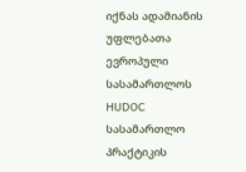იქნას ადამიანის უფლებათა ევროპული სასამართლოს HUDOC სასამართლო პრაქტიკის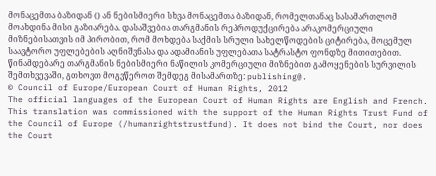მონაცემთა ბაზიდან () ან ნებისმიერი სხვა მონაცემთა ბაზიდან, რომელთანაც სასამართლომ მოახდინა მისი გაზიარება. დასაშვებია თარგმანის რეპროდუქცირება არაკომერციული მიზნებისათვის იმ პირობით, რომ მოხდება საქმის სრული სახელწოდების ციტირება, მოცემულ საავტორო უფლებების აღნიშვნასა და ადამიანის უფლებათა სატრასტო ფონდზე მითითებით. წინამდებარე თარგმანის ნებისმიერი ნაწილის კომერციული მიზნებით გამოყენების სურვილის შემთხვევაში, გთხოვთ მოგვწეროთ შემდეგ მისამართზე: publishing@.
© Council of Europe/European Court of Human Rights, 2012
The official languages of the European Court of Human Rights are English and French. This translation was commissioned with the support of the Human Rights Trust Fund of the Council of Europe (/humanrightstrustfund). It does not bind the Court, nor does the Court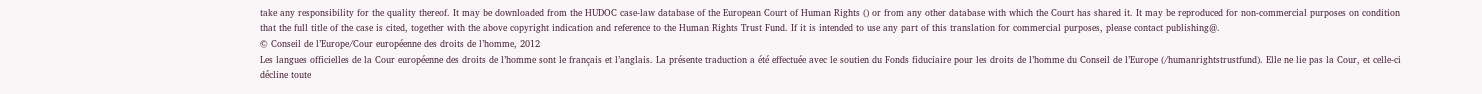take any responsibility for the quality thereof. It may be downloaded from the HUDOC case-law database of the European Court of Human Rights () or from any other database with which the Court has shared it. It may be reproduced for non-commercial purposes on condition that the full title of the case is cited, together with the above copyright indication and reference to the Human Rights Trust Fund. If it is intended to use any part of this translation for commercial purposes, please contact publishing@.
© Conseil de l’Europe/Cour européenne des droits de l’homme, 2012
Les langues officielles de la Cour européenne des droits de l’homme sont le français et l’anglais. La présente traduction a été effectuée avec le soutien du Fonds fiduciaire pour les droits de l’homme du Conseil de l’Europe (/humanrightstrustfund). Elle ne lie pas la Cour, et celle-ci décline toute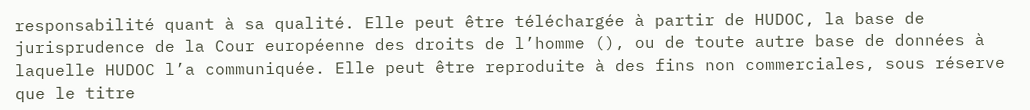responsabilité quant à sa qualité. Elle peut être téléchargée à partir de HUDOC, la base de jurisprudence de la Cour européenne des droits de l’homme (), ou de toute autre base de données à laquelle HUDOC l’a communiquée. Elle peut être reproduite à des fins non commerciales, sous réserve que le titre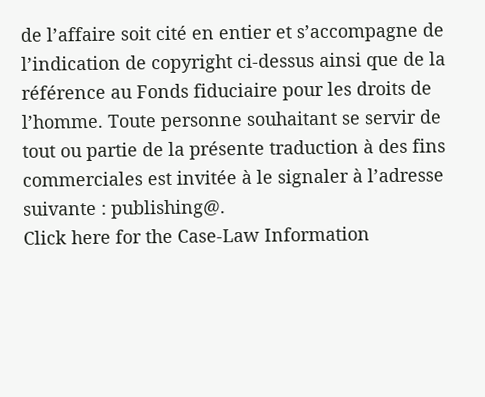de l’affaire soit cité en entier et s’accompagne de l’indication de copyright ci-dessus ainsi que de la référence au Fonds fiduciaire pour les droits de l’homme. Toute personne souhaitant se servir de tout ou partie de la présente traduction à des fins commerciales est invitée à le signaler à l’adresse suivante : publishing@.
Click here for the Case-Law Information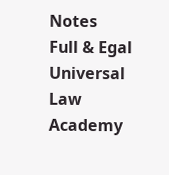Notes
Full & Egal Universal Law Academy